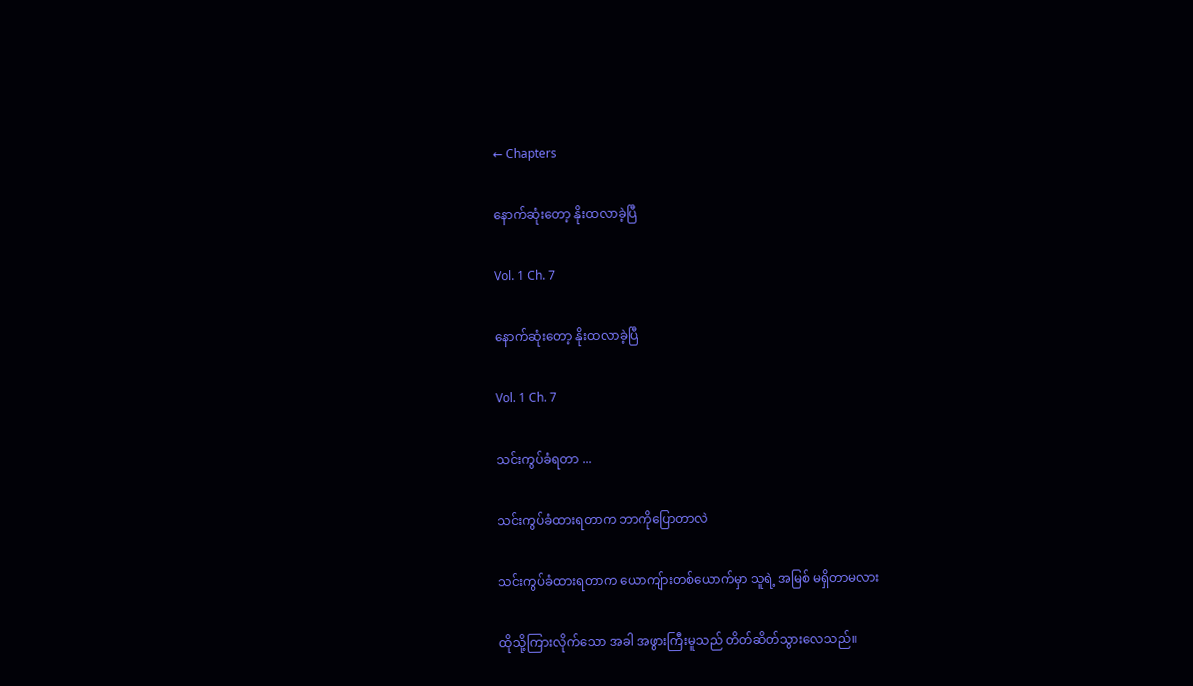← Chapters

နောက်ဆုံးတော့ နိုးထလာခဲ့ပြီ

Vol. 1 Ch. 7

နောက်ဆုံးတော့ နိုးထလာခဲ့ပြီ

Vol. 1 Ch. 7

သင်းကွပ်ခံရတာ ...

သင်းကွပ်ခံထားရတာက ဘာကိုပြောတာလဲ

သင်းကွပ်ခံထားရတာက ယောကျ်ားတစ်ယောက်မှာ သူရဲ့ အမြစ် မရှိတာမလား

ထိုသို့ကြားလိုက်သော အခါ အဖွားကြီးမူသည် တိတ်ဆိတ်သွားလေသည်။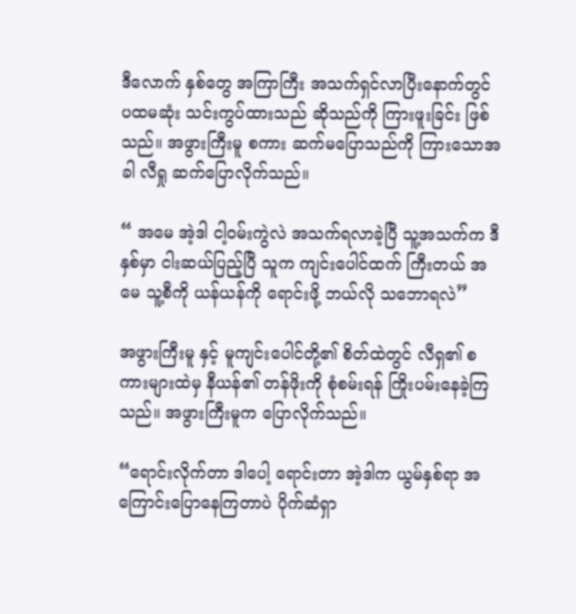ဒီလောက် နှစ်တွေ အကြာကြီး အသက်ရှင်လာပြီးနောက်တွင် ပထမဆုံး သင်းကွပ်ထားသည် ဆိုသည်ကို ကြားဖူးခြင်း ဖြစ်သည်။ အဖွားကြီးမူ စကား ဆက်မပြောသည်ကို ကြားသောအခါ လီရှု ဆက်ပြောလိုက်သည်။

“ အမေ အဲ့ဒါ ငါ့ဝမ်းကွဲလဲ အသက်ရလာခဲ့ပြီ သူ့အသက်က ဒီနှစ်မှာ ငါးဆယ်ပြည့်ပြီ သူက ကျင်းပေါင်ထက် ကြီးတယ် အမေ သူ့စီကို ယန်ယန်ကို ရောင်းဖို့ ဘယ်လို သဘောရလဲ”

အဖွားကြီးမူ နှင့် မူကျင်းပေါင်တို့၏ စိတ်ထဲတွင် လီရှ၏ စကားများထဲမှ နီယန်၏ တန်ဖိုးကို စုံစမ်းရန် ကြိုးပမ်းနေခဲ့ကြသည်။ အဖွားကြီးမူက ပြောလိုက်သည်။

“ရောင်းလိုက်တာ ဒါပေါ့ ရောင်းတာ အဲ့ဒါက ယွမ်နှစ်ရာ အကြောင်းပြောနေကြတာပဲ ပိုက်ဆံရှာ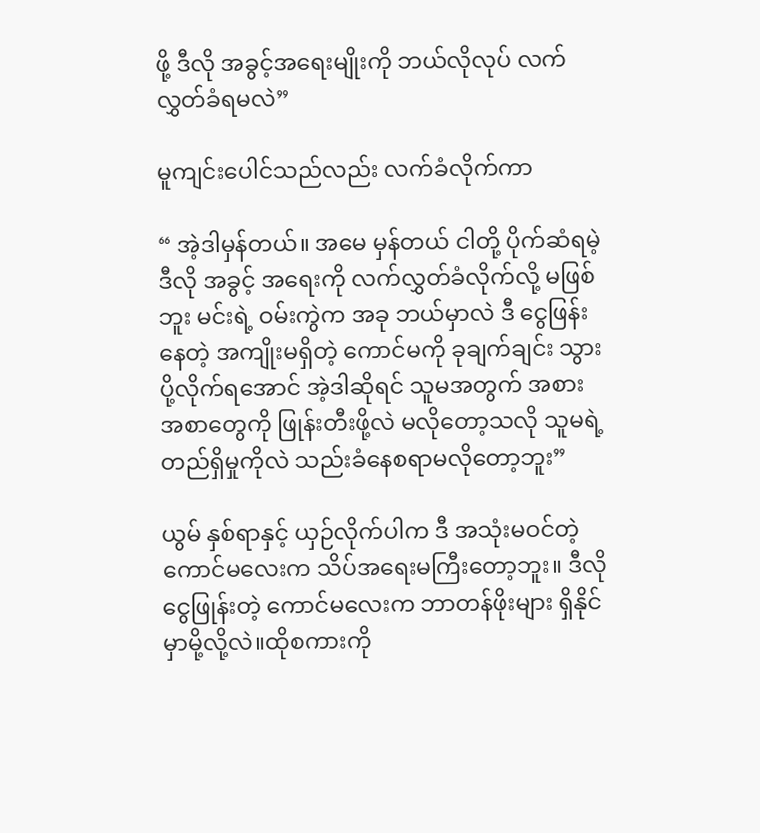ဖို့ ဒီလို အခွင့်အရေးမျိုးကို ဘယ်လိုလုပ် လက်လွှတ်ခံရမလဲ”

မူကျင်းပေါင်သည်လည်း လက်ခံလိုက်ကာ

“ အဲ့ဒါမှန်တယ်။ အမေ မှန်တယ် ငါတို့ ပိုက်ဆံရမဲ့ ဒီလို အခွင့် အရေးကို လက်လွှတ်ခံလိုက်လို့ မဖြစ်ဘူး မင်းရဲ့ ဝမ်းကွဲက အခု ဘယ်မှာလဲ ဒီ ငွေဖြန်းနေတဲ့ အကျိုးမရှိတဲ့ ကောင်မကို ခုချက်ချင်း သွားပို့လိုက်ရအောင် အဲ့ဒါဆိုရင် သူမအတွက် အစားအစာတွေကို ဖြုန်းတီးဖို့လဲ မလိုတော့သလို သူမရဲ့ တည်ရှိမှုကိုလဲ သည်းခံနေစရာမလိုတော့ဘူး”

ယွမ် နှစ်ရာနှင့် ယှဉ်လိုက်ပါက ဒီ အသုံးမဝင်တဲ့ ကောင်မလေးက သိပ်အရေးမကြီးတော့ဘူး။ ဒီလို ငွေဖြုန်းတဲ့ ကောင်မလေးက ဘာတန်ဖိုးများ ရှိနိုင်မှာမို့လို့လဲ။ထိုစကားကို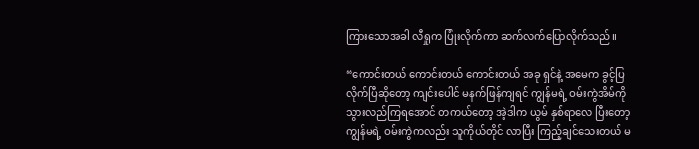ကြားသောအခါ လီရှုက ပြုံးလိုက်ကာ ဆက်လက်ပြောလိုက်သည်။

“ကောင်းတယ် ကောင်းတယ် ကောင်းတယ် အခု ရှင်နဲ့ အမေက ခွင့်ပြလိုက်ပြီဆိုတော့ ကျင်းပေါင် မနက်ဖြန်ကျရင် ကျွန်မရဲ့ ဝမ်းကွဲအိမ်ကို သွားလည်ကြရအောင် တကယ်တော့ အဲ့ဒါက ယွမ် နှစ်ရာလေ ပြီးတော့ ကျွန်မရဲ့ ဝမ်းကွဲကလည်း သူကိုယ်တိုင် လာပြီး ကြည့်ချင်သေးတယ် မ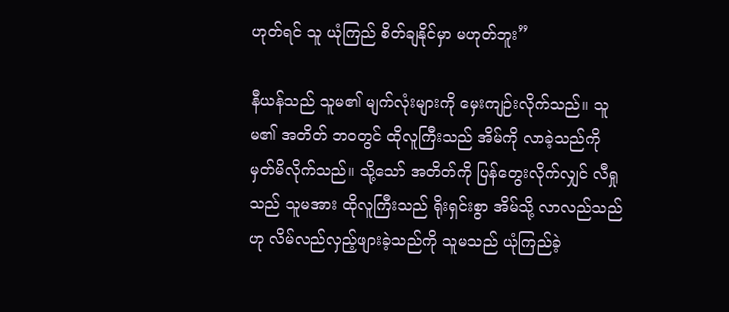ဟုတ်ရင် သူ ယုံကြည် စိတ်ချနိုင်မှာ မဟုတ်ဘူး”

နီယန်သည် သူမ၏ မျက်လုံးများကို မှေးကျဉ်းလိုက်သည်။ သူမ၏ အတိတ် ဘဝတွင် ထိုလူကြီးသည် အိမ်ကို လာခဲ့သည်ကို မှတ်မိလိုက်သည်။ သို့သော် အတိတ်ကို ပြန်တွေးလိုက်လျှင် လီရှုသည် သူမအား ထိုလူကြီးသည် ရိုးရှင်းစွာ အိမ်သို့ လာလည်သည်ဟု လိမ်လည်လှည့်ဖျားခဲ့သည်ကို သူမသည် ယုံကြည်ခဲ့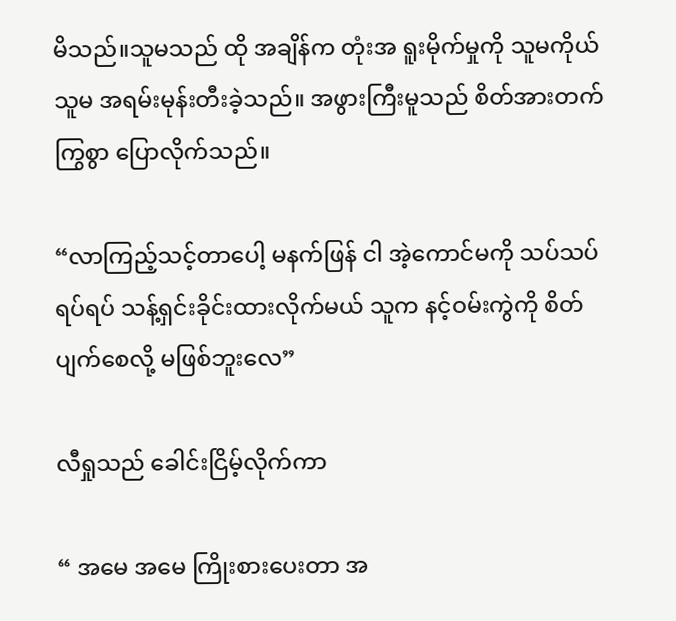မိသည်။သူမသည် ထို အချိန်က တုံးအ ရူးမိုက်မှုကို သူမကိုယ်သူမ အရမ်းမုန်းတီးခဲ့သည်။ အဖွားကြီးမူသည် စိတ်အားတက်ကြွစွာ ပြောလိုက်သည်။

“လာကြည့်သင့်တာပေါ့ မနက်ဖြန် ငါ အဲ့ကောင်မကို သပ်သပ်ရပ်ရပ် သန့်ရှင်းခိုင်းထားလိုက်မယ် သူက နင့်ဝမ်းကွဲကို စိတ်ပျက်စေလို့ မဖြစ်ဘူးလေ”

လီရှုသည် ခေါင်းငြိမ့်လိုက်ကာ

“ အမေ အမေ ကြိုးစားပေးတာ အ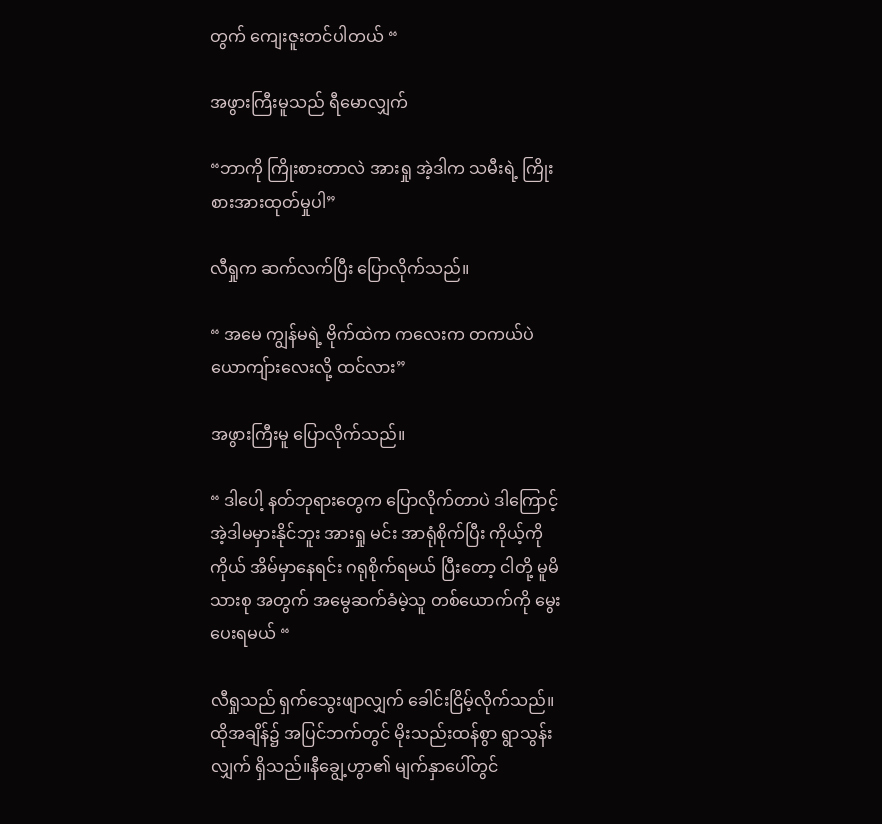တွက် ကျေးဇူးတင်ပါတယ် “

အဖွားကြီးမူသည် ရီမောလျှက်

“ဘာကို ကြိုးစားတာလဲ အားရှု အဲ့ဒါက သမီးရဲ့ ကြိုးစားအားထုတ်မှုပါ”

လီရှုက ဆက်လက်ပြီး ပြောလိုက်သည်။

“ အမေ ကျွန်မရဲ့ ဗိုက်ထဲက ကလေးက တကယ်ပဲ ယောကျ်ားလေးလို့ ထင်လား”

အဖွားကြီးမူ ပြောလိုက်သည်။

“ ဒါပေါ့ နတ်ဘုရားတွေက ပြောလိုက်တာပဲ ဒါကြောင့် အဲ့ဒါမမှားနိုင်ဘူး အားရှု မင်း အာရုံစိုက်ပြီး ကိုယ့်ကိုကိုယ် အိမ်မှာနေရင်း ဂရုစိုက်ရမယ် ပြီးတော့ ငါတို့ မူမိသားစု အတွက် အမွေဆက်ခံမဲ့သူ တစ်ယောက်ကို မွေးပေးရမယ် “

လီရှုသည် ရှက်သွေးဖျာလျှက် ခေါင်းငြိမ့်လိုက်သည်။ ထိုအချိန်၌ အပြင်ဘက်တွင် မိုးသည်းထန်စွာ ရွာသွန်းလျှက် ရှိသည်။နီချွေ့ဟွာ၏ မျက်နှာပေါ်တွင်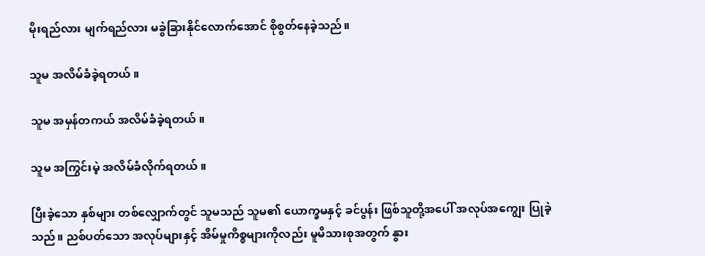မိုးရည်လား မျက်ရည်လား မခွဲခြားနိုင်လောက်အောင် စိုစွတ်နေခဲ့သည်။

သူမ အလိမ်ခံခဲ့ရတယ်။

သူမ အမှန်တကယ် အလိမ်ခံခဲ့ရတယ်။

သူမ အကြွင်းမဲ့ အလိမ်ခံလိုက်ရတယ်။

ပြီးခဲ့သော နှစ်များ တစ်လျှောက်တွင် သူမသည် သူမ၏ ယောက္ခမနှင့် ခင်ပွန်း ဖြစ်သူတို့အပေါ် အလုပ်အကျွေး ပြုခဲ့သည်။ ညစ်ပတ်သော အလုပ်များနှင့် အိမ်မှုကိစ္စများကိုလည်း မူမိသားစုအတွက် နွား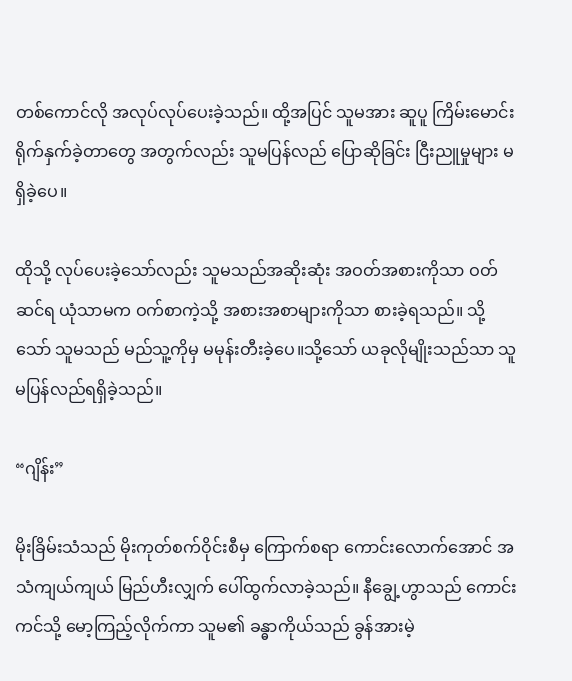တစ်ကောင်လို အလုပ်လုပ်ပေးခဲ့သည်။ ထို့အပြင် သူမအား ဆူပူ ကြိမ်းမောင်း ရိုက်နှက်ခဲ့တာတွေ အတွက်လည်း သူမပြန်လည် ပြောဆိုခြင်း ငြီးညူမှုများ မရှိခဲ့ပေ။

ထိုသို့ လုပ်ပေးခဲ့သော်လည်း သူမသည်အဆိုးဆုံး အဝတ်အစားကိုသာ ဝတ်ဆင်ရ ယုံသာမက ဝက်စာကဲ့သို့ အစားအစာများကိုသာ စားခဲ့ရသည်။ သို့သော် သူမသည် မည်သူ့ကိုမှ မမုန်းတီးခဲ့ပေ။သို့သော် ယခုလိုမျိုးသည်သာ သူမပြန်လည်ရရှိခဲ့သည်။

“ဂျိန်း”

မိုးခြိမ်းသံသည် မိုးကုတ်စက်ဝိုင်းစီမှ ကြောက်စရာ ကောင်းလောက်အောင် အသံကျယ်ကျယ် မြည်ဟီးလျှက် ပေါ်ထွက်လာခဲ့သည်။ နီချွေ့ဟွာသည် ကောင်းကင်သို့ မော့ကြည့်လိုက်ကာ သူမ၏ ခန္ဓာကိုယ်သည် ခွန်အားမဲ့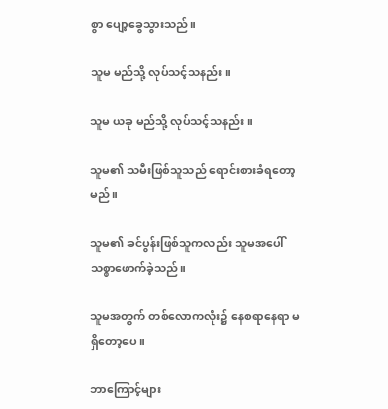စွာ ပျော့ခွေသွားသည်။

သူမ မည်သို့ လုပ်သင့်သနည်း။

သူမ ယခု မည်သို့ လုပ်သင့်သနည်း။

သူမ၏ သမီးဖြစ်သူသည် ရောင်းစားခံရတော့မည်။

သူမ၏ ခင်ပွန်းဖြစ်သူကလည်း သူမအပေါ် သစ္စာဖောက်ခဲ့သည်။

သူမအတွက် တစ်လောကလုံး၌ နေစရာနေရာ မရှိတော့ပေ။

ဘာကြောင့်များ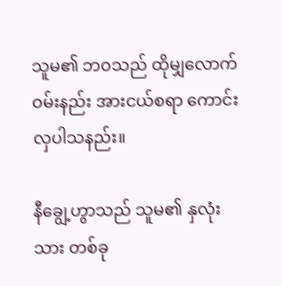သူမ၏ ဘဝသည် ထိုမျှလောက် ဝမ်းနည်း အားငယ်စရာ ကောင်းလှပါသနည်း။

နီချွေ့ဟွာသည် သူမ၏ နှလုံးသား တစ်ခု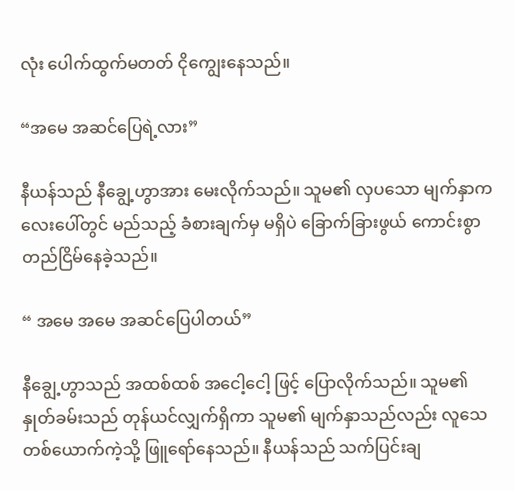လုံး ပေါက်ထွက်မတတ် ငိုကျွေးနေသည်။

“အမေ အဆင်ပြေရဲ့လား”

နီယန်သည် နီချွေ့ဟွာအား မေးလိုက်သည်။ သူမ၏ လှပသော မျက်နှာကလေးပေါ်တွင် မည်သည့် ခံစားချက်မှ မရှိပဲ ခြောက်ခြားဖွယ် ကောင်းစွာ တည်ငြိမ်နေခဲ့သည်။

“ အမေ အမေ အဆင်ပြေပါတယ်”

နီချွေ့ဟွာသည် အထစ်ထစ် အငေါ့ငေါ့ ဖြင့် ပြောလိုက်သည်။ သူမ၏ နှုတ်ခမ်းသည် တုန်ယင်လျှက်ရှိကာ သူမ၏ မျက်နှာသည်လည်း လူသေတစ်ယောက်ကဲ့သို့ ဖြူရော်နေသည်။ နီယန်သည် သက်ပြင်းချ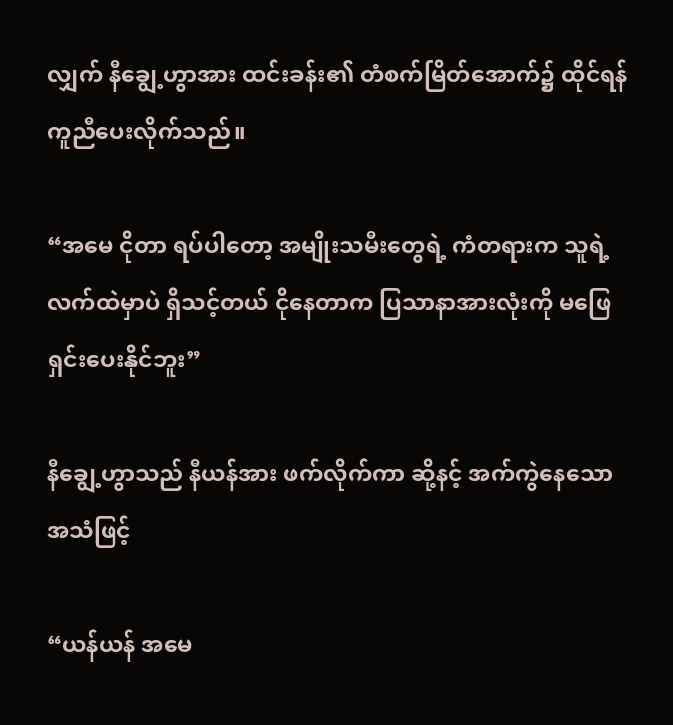လျှက် နီချွေ့ဟွာအား ထင်းခန်း၏ တံစက်မြိတ်အောက်၌ ထိုင်ရန် ကူညီပေးလိုက်သည်။

“အမေ ငိုတာ ရပ်ပါတော့ အမျိုးသမီးတွေရဲ့ ကံတရားက သူရဲ့ လက်ထဲမှာပဲ ရှိသင့်တယ် ငိုနေတာက ပြသာနာအားလုံးကို မဖြေရှင်းပေးနိုင်ဘူး”

နီချွေ့ဟွာသည် နီယန်အား ဖက်လိုက်ကာ ဆို့နင့် အက်ကွဲနေသော အသံဖြင့်

“ယန်ယန် အမေ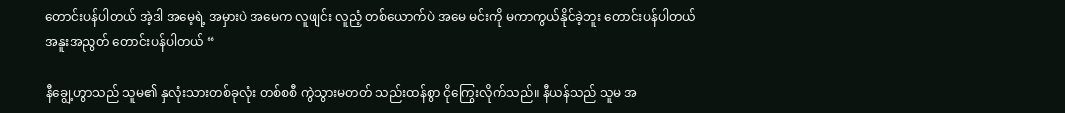တောင်းပန်ပါတယ် အဲ့ဒါ အမေ့ရဲ့ အမှားပဲ အမေက လူဖျင်း လူညံ့ တစ်ယောက်ပဲ အမေ မင်းကို မကာကွယ်နိုင်ခဲ့ဘူး တောင်းပန်ပါတယ် အနူးအညွတ် တောင်းပန်ပါတယ် “

နီချွေ့ဟွာသည် သူမ၏ နှလုံးသားတစ်ခုလုံး တစ်စစီ ကွဲသွားမတတ် သည်းထန်စွာ ငိုကြွေးလိုက်သည်။ နီယန်သည် သူမ အ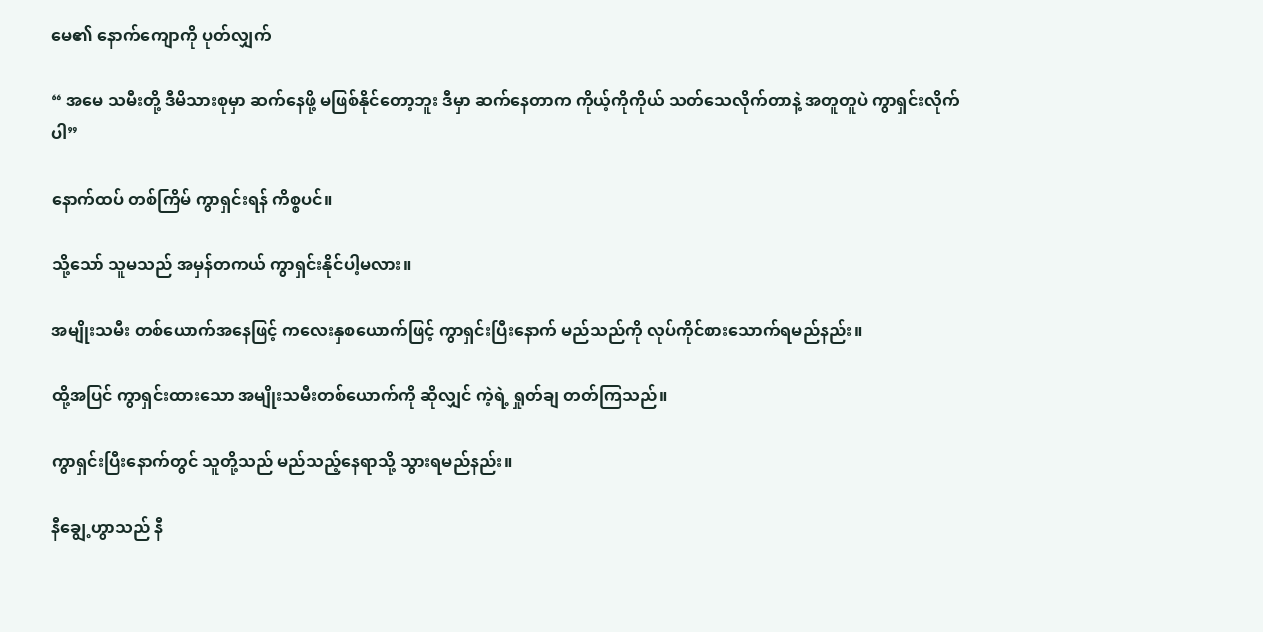မေ၏ နောက်ကျောကို ပုတ်လျှက်

“ အမေ သမီးတို့ ဒီမိသားစုမှာ ဆက်နေဖို့ မဖြစ်နိုင်တော့ဘူး ဒီမှာ ဆက်နေတာက ကိုယ့်ကိုကိုယ် သတ်သေလိုက်တာနဲ့ အတူတူပဲ ကွာရှင်းလိုက်ပါ”

နောက်ထပ် တစ်ကြိမ် ကွာရှင်းရန် ကိစ္စပင်။

သို့သော် သူမသည် အမှန်တကယ် ကွာရှင်းနိုင်ပါ့မလား။

အမျိုးသမီး တစ်ယောက်အနေဖြင့် ကလေးနှစယောက်ဖြင့် ကွာရှင်းပြီးနောက် မည်သည်ကို လုပ်ကိုင်စားသောက်ရမည်နည်း။

ထို့အပြင် ကွာရှင်းထားသော အမျိုးသမီးတစ်ယောက်ကို ဆိုလျှင် ကဲ့ရဲ့ ရှုတ်ချ တတ်ကြသည်။

ကွာရှင်းပြီးနောက်တွင် သူတို့သည် မည်သည့်နေရာသို့ သွားရမည်နည်း။

နီချွေ့ဟွာသည် နီ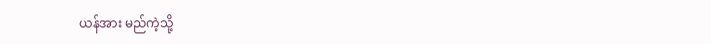ယန်အား မည်ကဲ့သို့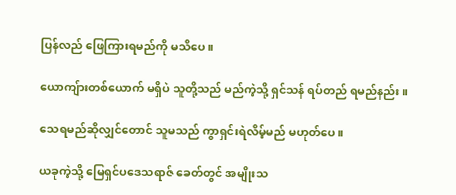ပြန်လည် ဖြေကြားရမည်ကို မသိပေ။

ယောကျ်ားတစ်ယောက် မရှိပဲ သူတို့သည် မည်ကဲ့သို့ ရှင်သန် ရပ်တည် ရမည်နည်း။

သေရမည်ဆိုလျှင်တောင် သူမသည် ကွာရှင်းရဲလိမ့်မည် မဟုတ်ပေ။

ယခုကဲ့သို့ မြေရှင်ပဒေသရာဇ် ခေတ်တွင် အမျိုးသ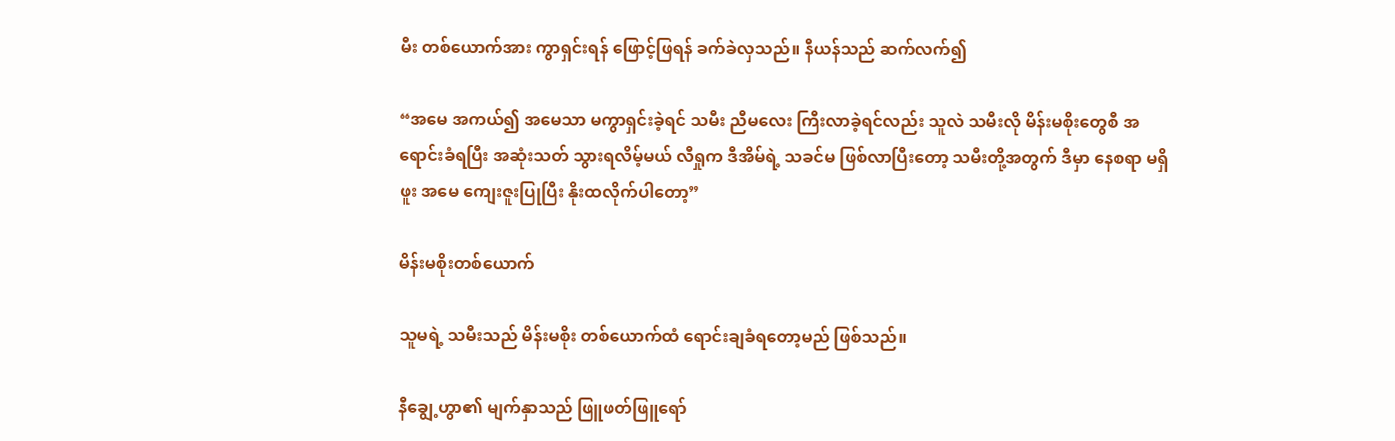မီး တစ်ယောက်အား ကွာရှင်းရန် ဖြောင့်ဖြရန် ခက်ခဲလှသည်။ နီယန်သည် ဆက်လက်၍

“အမေ အကယ်၍ အမေသာ မကွာရှင်းခဲ့ရင် သမီး ညီမလေး ကြီးလာခဲ့ရင်လည်း သူလဲ သမီးလို မိန်းမစိုးတွေစီ အရောင်းခံရပြီး အဆုံးသတ် သွားရလိမ့်မယ် လီရှုက ဒီအိမ်ရဲ့ သခင်မ ဖြစ်လာပြီးတော့ သမီးတို့အတွက် ဒီမှာ နေစရာ မရှိဖူး အမေ ကျေးဇူးပြုပြီး နိုးထလိုက်ပါတော့”

မိန်းမစိုးတစ်ယောက်

သူမရဲ့ သမီးသည် မိန်းမစိုး တစ်ယောက်ထံ ရောင်းချခံရတော့မည် ဖြစ်သည်။

နီချွေ့ဟွာ၏ မျက်နှာသည် ဖြူဖတ်ဖြူရော်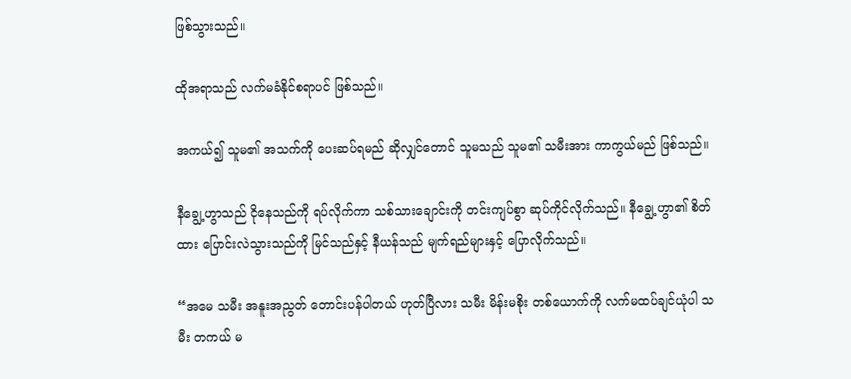ဖြစ်သွားသည်။

ထိုအရာသည် လက်မခံနိုင်စရာပင် ဖြစ်သည်။

အကယ်၍ သူမ၏ အသက်ကို ပေးဆပ်ရမည် ဆိုလျှင်တောင် သူမသည် သူမ၏ သမီးအား ကာကွယ်မည် ဖြစ်သည်။

နီချွေ့ဟွာသည် ငိုနေသည်ကို ရပ်လိုက်ကာ သစ်သားချောင်းကို တင်းကျပ်စွာ ဆုပ်ကိုင်လိုက်သည်။ နီချွေ့ဟွာ၏ စိတ်ထား ပြောင်းလဲသွားသည်ကို မြင်သည်နှင့် နီယန်သည် မျက်ရည်များနှင့် ပြောလိုက်သည်။

“အမေ သမီး အနူးအညွတ် တောင်းပန်ပါတယ် ဟုတ်ပြီလား သမီး မိန်းမစိုး တစ်ယောက်ကို လက်မထပ်ချင်ယုံပါ သမီး တကယ် မ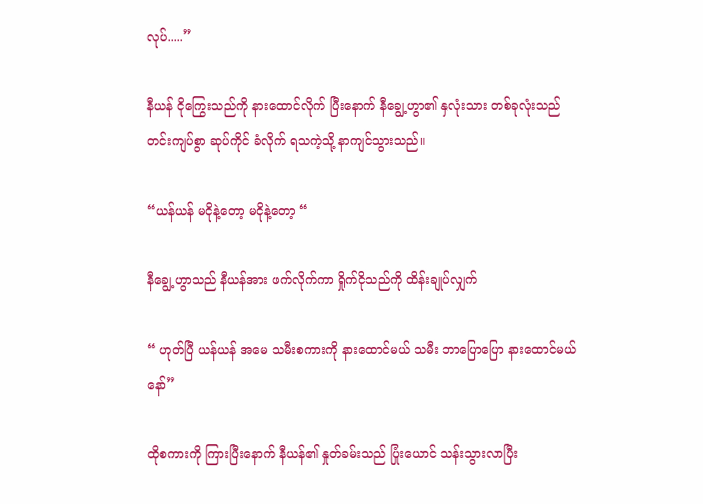လုပ်.....”

နီယန် ငိုကြွေးသည်ကို နားထောင်လိုက် ပြီးနောက် နီချွေ့ဟွာ၏ နှလုံးသား တစ်ခုလုံးသည် တင်းကျပ်စွာ ဆုပ်ကိုင် ခံလိုက် ရသကဲ့သို့ နာကျင်သွားသည်။

“ယန်ယန် မငိုနဲ့တော့ မငိုနဲ့တော့ “

နီချွေ့ဟွာသည် နီယန်အား ဖက်လိုက်ကာ ရှိုက်ငိုသည်ကို ထိန်းချုပ်လျှက်

“ ဟုတ်ပြီ ယန်ယန် အမေ သမီးစကားကို နားထောင်မယ် သမီး ဘာပြောပြော နားထောင်မယ်နော်”

ထိုစကားကို ကြားပြီးနောက် နီယန်၏ နှုတ်ခမ်းသည် ပြုံးယောင် သန်းသွားလာပြီး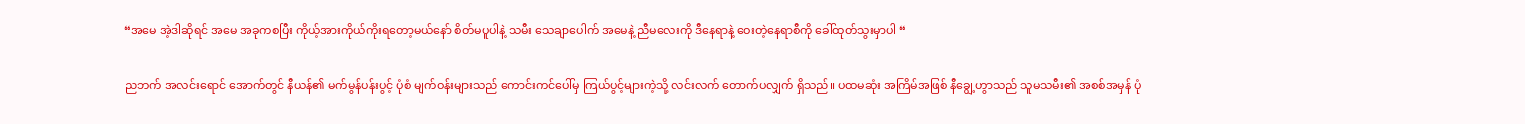“အမေ အဲ့ဒါဆိုရင် အမေ အခုကစပြီး ကိုယ့်အားကိုယ်ကိုးရတော့မယ်နော် စိတ်မပူပါနဲ့ သမီး သေချာပေါက် အမေနဲ့ ညီမလေးကို ဒီနေရာနဲ့ ဝေးတဲ့နေရာစီကို ခေါ်ထုတ်သွးမှာပါ “

ညဘက် အလင်းရောင် အောက်တွင် နီယန်၏ မက်မွန်ပန်းပွင့် ပုံစံ မျက်ဝန်းများသည် ကောင်းကင်ပေါ်မှ ကြယ်ပွင့်များကဲ့သို့ လင်းလက် တောက်ပလျှက် ရှိသည်။ ပထမဆုံး အကြိမ်အဖြစ် နီချွေ့ဟွာသည် သူမသမီး၏ အစစ်အမှန် ပုံ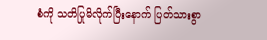စံကို သတိပြုမိလိုက်ပြီးနောက် ပြတ်သားစွာ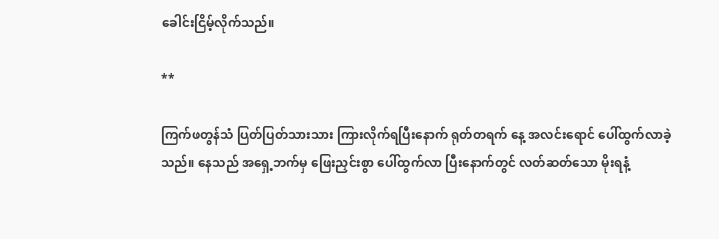ခေါင်းငြိမ့်လိုက်သည်။

**

ကြက်ဖတွန်သံ ပြတ်ပြတ်သားသား ကြားလိုက်ရပြီးနောက် ရုတ်တရက် နေ့ အလင်းရောင် ပေါ်ထွက်လာခဲ့သည်။ နေသည် အရှေ့ဘက်မှ ဖြေးညှင်းစွာ ပေါ်ထွက်လာ ပြီးနောက်တွင် လတ်ဆတ်သော မိုးရနံ့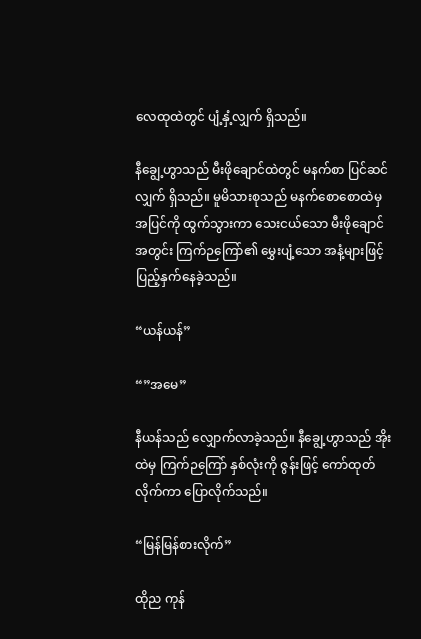လေထုထဲတွင် ပျံ့နှံ့လျှက် ရှိသည်။

နီချွေ့ဟွာသည် မီးဖိုချောင်ထဲတွင် မနက်စာ ပြင်ဆင်လျှက် ရှိသည်။ မူမိသားစုသည် မနက်စောစောထဲမှ အပြင်ကို ထွက်သွားကာ သေးငယ်သော မီးဖိုချောင်အတွင်း ကြက်ဉကြော်၏ မွှေးပျံ့သော အနံ့များဖြင့် ပြည့်နှက်နေခဲ့သည်။

“ယန်ယန်”

“”အမေ”

နီယန်သည် လျှောက်လာခဲ့သည်။ နီချွေ့ဟွာသည် အိုးထဲမှ ကြက်ဉကြော် နှစ်လုံးကို ဇွန်းဖြင့် ကော်ထုတ်လိုက်ကာ ပြောလိုက်သည်။

“မြန်မြန်စားလိုက်”

ထိုည ကုန်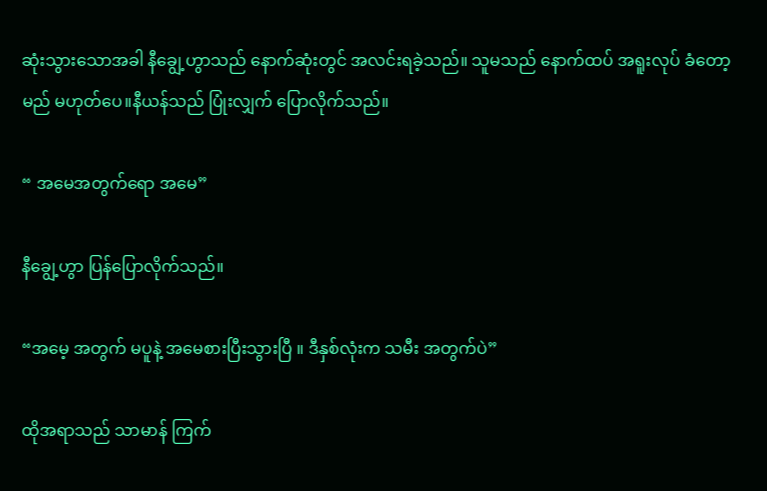ဆုံးသွားသောအခါ နီချွေ့ဟွာသည် နောက်ဆုံးတွင် အလင်းရခဲ့သည်။ သူမသည် နောက်ထပ် အရူးလုပ် ခံတော့မည် မဟုတ်ပေ။နီယန်သည် ပြုံးလျှက် ပြောလိုက်သည်။

“ အမေအတွက်ရော အမေ”

နီချွေ့ဟွာ ပြန်ပြောလိုက်သည်။

“အမေ့ အတွက် မပူနဲ့ အမေစားပြီးသွားပြီ ။ ဒီနှစ်လုံးက သမီး အတွက်ပဲ”

ထိုအရာသည် သာမာန် ကြက်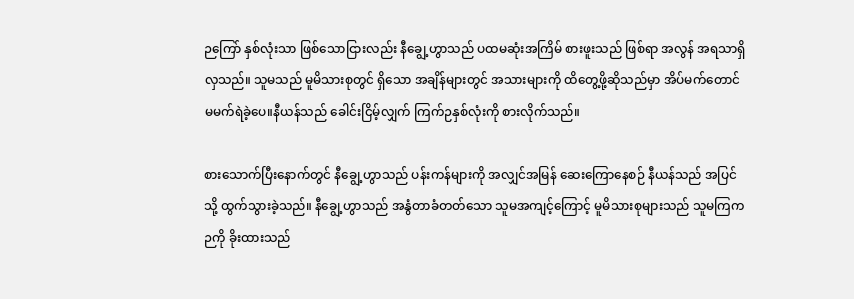ဉကြော် နှစ်လုံးသာ ဖြစ်သောငြားလည်း နီချွေ့ဟွာသည် ပထမဆုံးအကြိမ် စားဖူးသည် ဖြစ်ရာ အလွန် အရသာရှိလှသည်။ သူမသည် မူမိသားစုတွင် ရှိသော အချိန်များတွင် အသားများကို ထိတွေ့ဖို့ဆိုသည်မှာ အိပ်မက်တောင် မမက်ရဲခဲ့ပေ။နီယန်သည် ခေါင်းငြိမ့်လျှက် ကြက်ဉနှစ်လုံးကို စားလိုက်သည်။

စားသောက်ပြီးနောက်တွင် နီချွေ့ဟွာသည် ပန်းကန်များကို အလျှင်အမြန် ဆေးကြောနေစဉ် နီယန်သည် အပြင်သို့ ထွက်သွားခဲ့သည်။ နီချွေ့ဟွာသည် အနွံတာခံတတ်သော သူမအကျင့်ကြောင့် မူမိသားစုများသည် သူမကြကဉကို ခိုးထားသည်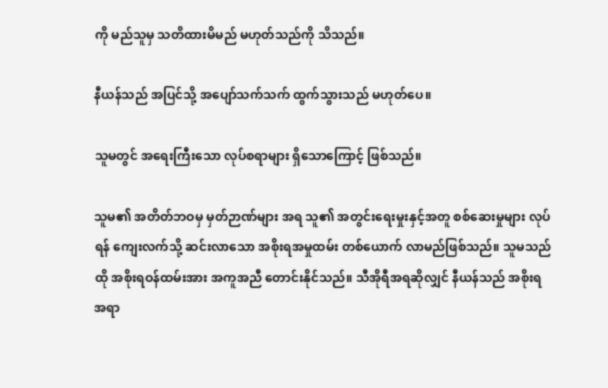ကို မည်သူမှ သတိထားမိမည် မဟုတ်သည်ကို သိသည်။

နီယန်သည် အပြင်သို့ အပျော်သက်သက် ထွက်သွားသည် မဟုတ်ပေ။

သူမတွင် အရေးကြီးသော လုပ်စရာများ ရှိသောကြောင့် ဖြစ်သည်။

သူမ၏ အတိတ်ဘဝမှ မှတ်ဉာဏ်များ အရ သူ၏ အတွင်းရေးမှုးနှင့်အတူ စစ်ဆေးမှုများ လုပ်ရန် ကျေးလက်သို့ ဆင်းလာသော အစိုးရအမှုထမ်း တစ်ယောက် လာမည်ဖြစ်သည်။ သူမသည် ထို အစိုးရဝန်ထမ်းအား အကူအညီ တောင်းနိုင်သည်။ သီအိုရီအရဆိုလျှင် နီယန်သည် အစိုးရ အရာ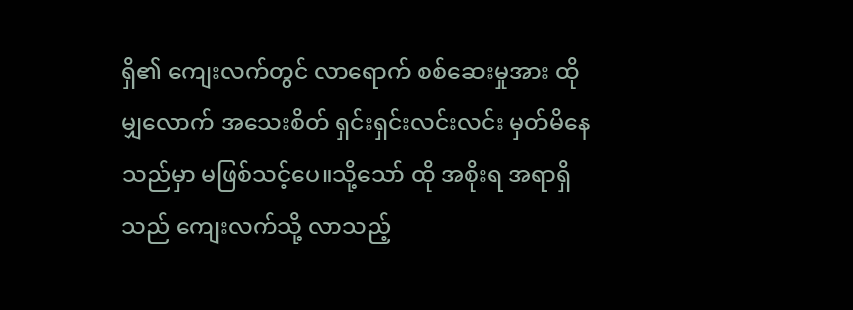ရှိ၏ ကျေးလက်တွင် လာရောက် စစ်ဆေးမှုအား ထိုမျှလောက် အသေးစိတ် ရှင်းရှင်းလင်းလင်း မှတ်မိနေသည်မှာ မဖြစ်သင့်ပေ။သို့သော် ထို အစိုးရ အရာရှိသည် ကျေးလက်သို့ လာသည့်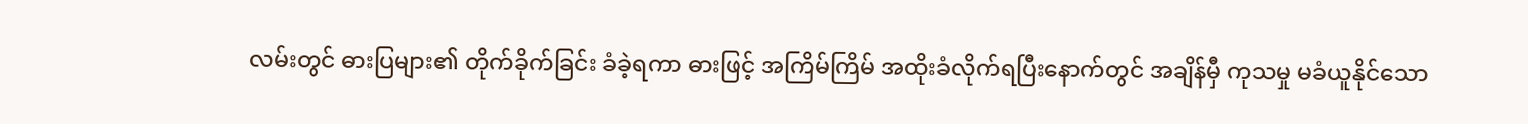လမ်းတွင် ဓားပြများ၏ တိုက်ခိုက်ခြင်း ခံခဲ့ရကာ ဓားဖြင့် အကြိမ်ကြိမ် အထိုးခံလိုက်ရပြီးနောက်တွင် အချိန်မှီ ကုသမှု မခံယူနိုင်သော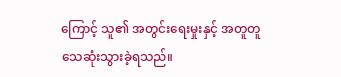ကြောင့် သူ၏ အတွင်းရေးမှုးနှင့် အတူတူ သေဆုံးသွားခဲ့ရသည်။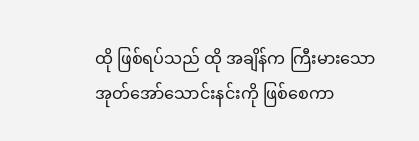ထို ဖြစ်ရပ်သည် ထို အချိန်က ကြီးမားသော အုတ်အော်သောင်းနင်းကို ဖြစ်စေကာ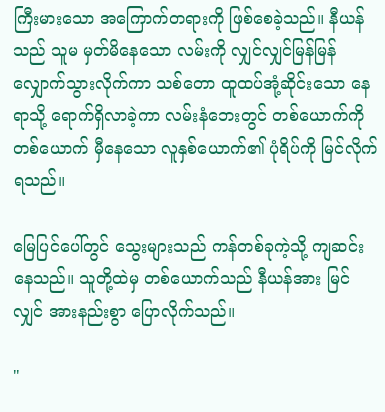ကြီးမားသော အကြောက်တရားကို ဖြစ်စေခဲ့သည်။ နီယန်သည် သူမ မှတ်မိနေသော လမ်းကို လျှင်လျှင်မြန်မြန် လျှောက်သွားလိုက်ကာ သစ်တော ထူထပ်အုံ့ဆိုင်းသော နေရာသို့ ရောက်ရှိလာခဲ့ကာ လမ်းနံဘေးတွင် တစ်ယောက်ကို တစ်ယောက် မှီနေသော လူနှစ်ယောက်၏ ပုံရိပ်ကို မြင်လိုက်ရသည်။

မြေပြင်ပေါ်တွင် သွေးများသည် ကန်တစ်ခုကဲ့သို့ ကျဆင်းနေသည်။ သူတို့ထဲမှ တစ်ယောက်သည် နီယန်အား မြင်လျှင် အားနည်းစွာ ပြောလိုက်သည်။

"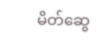မိတ်ဆွေ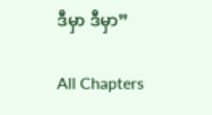ဒီမှာ ဒီမှာ”

All Chapters